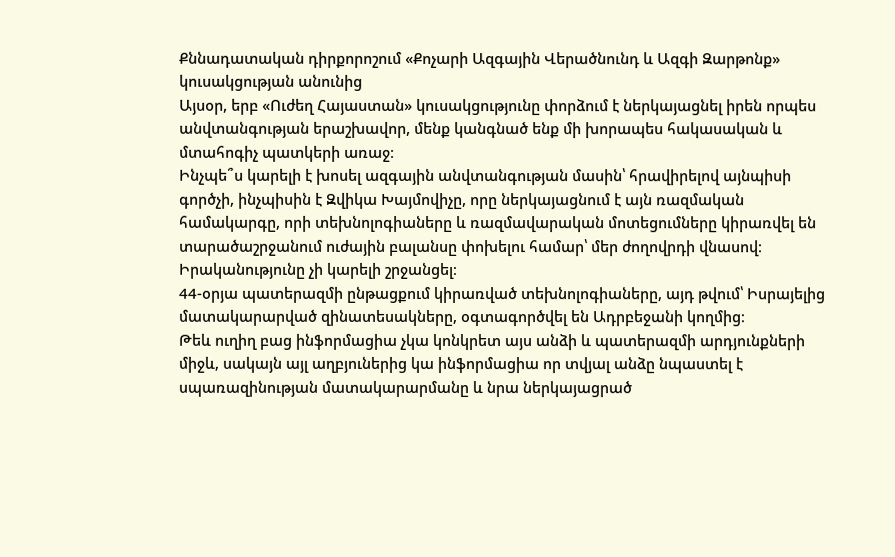Քննադատական դիրքորոշում «Քոչարի Ազգային Վերածնունդ և Ազգի Զարթոնք» կուսակցության անունից
Այսօր, երբ «Ուժեղ Հայաստան» կուսակցությունը փորձում է ներկայացնել իրեն որպես անվտանգության երաշխավոր, մենք կանգնած ենք մի խորապես հակասական և մտահոգիչ պատկերի առաջ։
Ինչպե՞ս կարելի է խոսել ազգային անվտանգության մասին՝ հրավիրելով այնպիսի գործչի, ինչպիսին է Զվիկա Խայմովիչը, որը ներկայացնում է այն ռազմական համակարգը, որի տեխնոլոգիաները և ռազմավարական մոտեցումները կիրառվել են տարածաշրջանում ուժային բալանսը փոխելու համար՝ մեր ժողովրդի վնասով։
Իրականությունը չի կարելի շրջանցել։
44-օրյա պատերազմի ընթացքում կիրառված տեխնոլոգիաները, այդ թվում՝ Իսրայելից մատակարարված զինատեսակները, օգտագործվել են Ադրբեջանի կողմից։
Թեև ուղիղ բաց ինֆորմացիա չկա կոնկրետ այս անձի և պատերազմի արդյունքների միջև, սակայն այլ աղբյուներից կա ինֆորմացիա որ տվյալ անձը նպաստել է սպառազինության մատակարարմանը և նրա ներկայացրած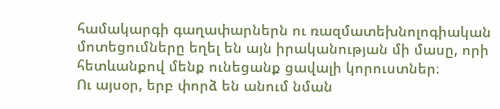համակարգի գաղափարներն ու ռազմատեխնոլոգիական մոտեցումները եղել են այն իրականության մի մասը, որի հետևանքով մենք ունեցանք ցավալի կորուստներ։
Ու այսօր, երբ փորձ են անում նման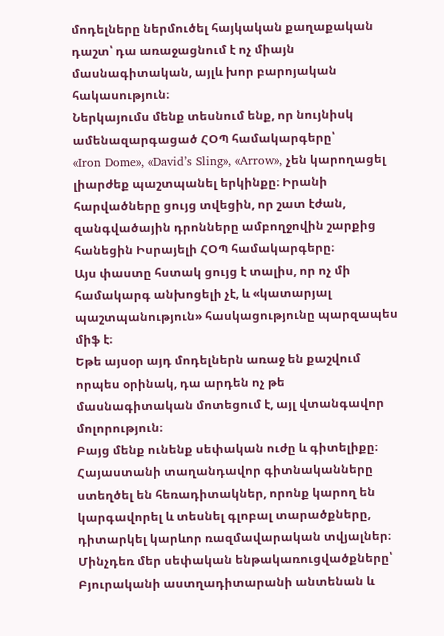մոդելները ներմուծել հայկական քաղաքական դաշտ՝ դա առաջացնում է ոչ միայն մասնագիտական, այլև խոր բարոյական հակասություն։
Ներկայումս մենք տեսնում ենք, որ նույնիսկ ամենազարգացած ՀՕՊ համակարգերը՝
«Iron Dome», «David’s Sling», «Arrow», չեն կարողացել լիարժեք պաշտպանել երկինքը։ Իրանի հարվածները ցույց տվեցին, որ շատ էժան, զանգվածային դրոնները ամբողջովին շարքից հանեցին Իսրայելի ՀՕՊ համակարգերը։
Այս փաստը հստակ ցույց է տալիս, որ ոչ մի համակարգ անխոցելի չէ, և «կատարյալ պաշտպանություն» հասկացությունը պարզապես միֆ է։
Եթե այսօր այդ մոդելներն առաջ են քաշվում որպես օրինակ, դա արդեն ոչ թե մասնագիտական մոտեցում է, այլ վտանգավոր մոլորություն։
Բայց մենք ունենք սեփական ուժը և գիտելիքը։
Հայաստանի տաղանդավոր գիտնականները ստեղծել են հեռադիտակներ, որոնք կարող են կարգավորել և տեսնել գլոբալ տարածքները, դիտարկել կարևոր ռազմավարական տվյալներ։
Մինչդեռ մեր սեփական ենթակառուցվածքները՝ Բյուրականի աստղադիտարանի անտենան և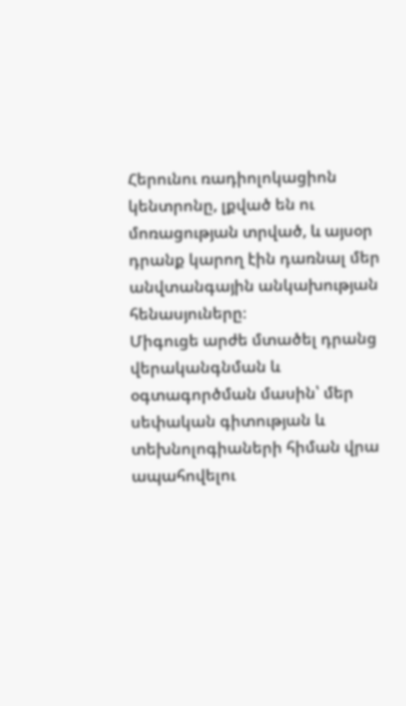Հերունու ռադիոլոկացիոն կենտրոնը, լքված են ու մոռացության տրված, և այսօր դրանք կարող էին դառնալ մեր անվտանգային անկախության հենասյուները։
Միգուցե արժե մտածել դրանց վերականգնման և օգտագործման մասին՝ մեր սեփական գիտության և տեխնոլոգիաների հիման վրա ապահովելու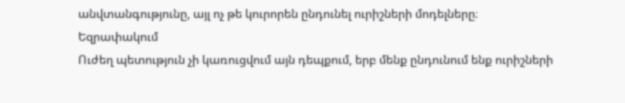անվտանգությունը, այլ ոչ թե կուրորեն ընդունել ուրիշների մոդելները։
Եզրափակում
Ուժեղ պետություն չի կառուցվում այն դեպքում, երբ մենք ընդունում ենք ուրիշների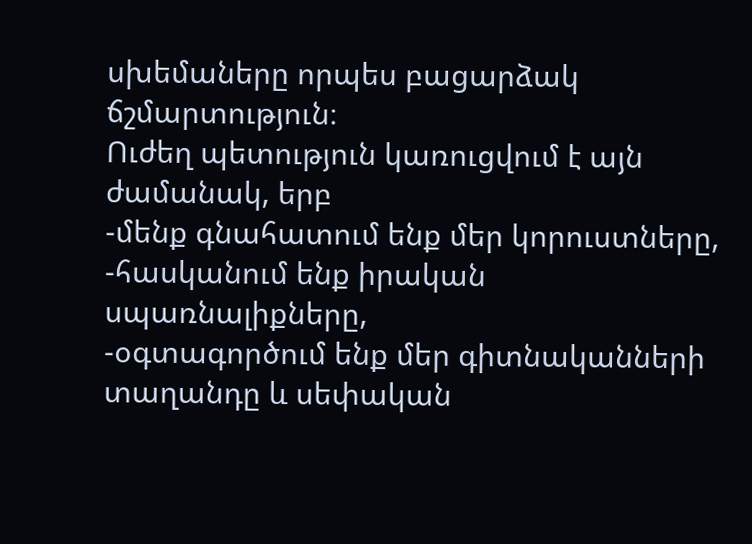սխեմաները որպես բացարձակ ճշմարտություն։
Ուժեղ պետություն կառուցվում է այն ժամանակ, երբ
-մենք գնահատում ենք մեր կորուստները,
-հասկանում ենք իրական սպառնալիքները,
-օգտագործում ենք մեր գիտնականների տաղանդը և սեփական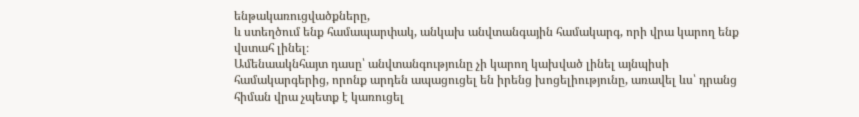ենթակառուցվածքները,
և ստեղծում ենք համապարփակ, անկախ անվտանգային համակարգ, որի վրա կարող ենք վստահ լինել։
Ամենաակնհայտ դասը՝ անվտանգությունը չի կարող կախված լինել այնպիսի համակարգերից, որոնք արդեն ապացուցել են իրենց խոցելիությունը, առավել ևս՝ դրանց հիման վրա չպետք է կառուցել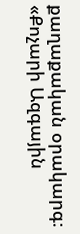քաղաքական օրակարգ։
«Քոչարի Ազգային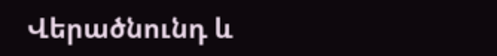Վերածնունդ և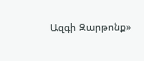Ազգի Զարթոնք»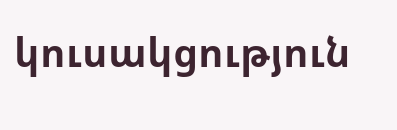կուսակցություն